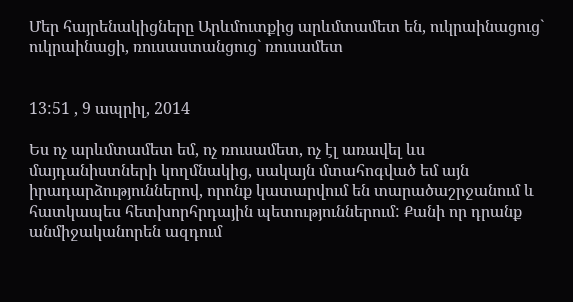Մեր հայրենակիցները Արևմուտքից արևմտամետ են, ուկրաինացուց` ուկրաինացի, ռուսաստանցուց` ռուսամետ


13:51 , 9 ապրիլ, 2014

Ես ոչ արևմտամետ եմ, ոչ ռուսամետ, ոչ էլ առավել ևս մայդանիստների կողմնակից, սակայն մտահոգված եմ այն իրադարձություններով, որոնք կատարվում են տարածաշրջանում և հատկապես հետխորհրդային պետություններում: Քանի որ դրանք անմիջականորեն ազդում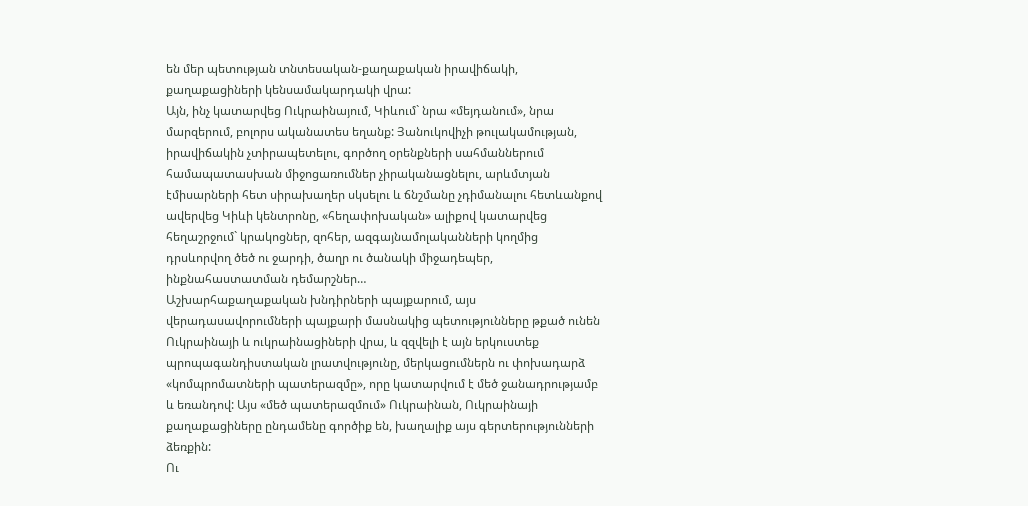են մեր պետության տնտեսական-քաղաքական իրավիճակի, քաղաքացիների կենսամակարդակի վրա:
Այն, ինչ կատարվեց Ուկրաինայում, Կիևում` նրա «մեյդանում», նրա մարզերում, բոլորս ականատես եղանք: Յանուկովիչի թուլակամության, իրավիճակին չտիրապետելու, գործող օրենքների սահմաններում համապատասխան միջոցառումներ չիրականացնելու, արևմտյան էմիսարների հետ սիրախաղեր սկսելու և ճնշմանը չդիմանալու հետևանքով ավերվեց Կիևի կենտրոնը, «հեղափոխական» ալիքով կատարվեց հեղաշրջում` կրակոցներ, զոհեր, ազգայնամոլականների կողմից դրսևորվող ծեծ ու ջարդի, ծաղր ու ծանակի միջադեպեր, ինքնահաստատման դեմարշներ…
Աշխարհաքաղաքական խնդիրների պայքարում, այս վերադասավորումների պայքարի մասնակից պետությունները թքած ունեն Ուկրաինայի և ուկրաինացիների վրա, և զզվելի է այն երկուստեք պրոպագանդիստական լրատվությունը, մերկացումներն ու փոխադարձ «կոմպրոմատների պատերազմը», որը կատարվում է մեծ ջանադրությամբ և եռանդով: Այս «մեծ պատերազմում» Ուկրաինան, Ուկրաինայի քաղաքացիները ընդամենը գործիք են, խաղալիք այս գերտերությունների ձեռքին:
Ու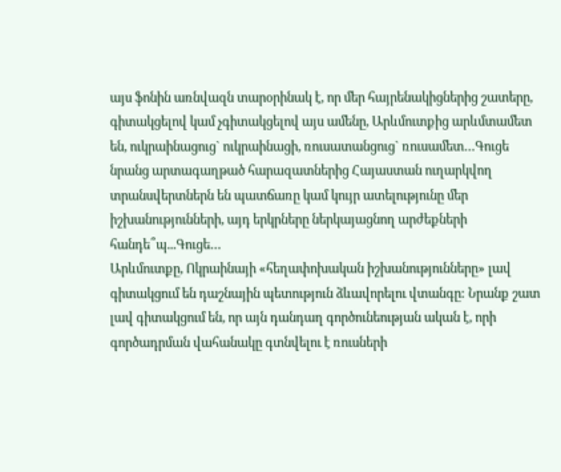այս ֆոնին առնվազն տարօրինակ է, որ մեր հայրենակիցներից շատերը, գիտակցելով կամ չգիտակցելով այս ամենը, Արևմուտքից արևմտամետ են, ուկրաինացուց` ուկրաինացի, ռուսատանցուց` ռուսամետ…Գուցե նրանց արտագաղթած հարազատներից Հայաստան ուղարկվող տրանսվերտներն են պատճառը կամ կույր ատելությունը մեր իշխանությունների, այդ երկրները ներկայացնող արժեքների հանդե՞պ...Գուցե…
Արևմուտքը, Ոկրաինայի «հեղափոխական իշխանությունները» լավ գիտակցում են դաշնային պետություն ձևավորելու վտանգը: Նրանք շատ լավ գիտակցում են, որ այն դանդաղ գործունեության ական է, որի գործադրման վահանակը գտնվելու է ռուսների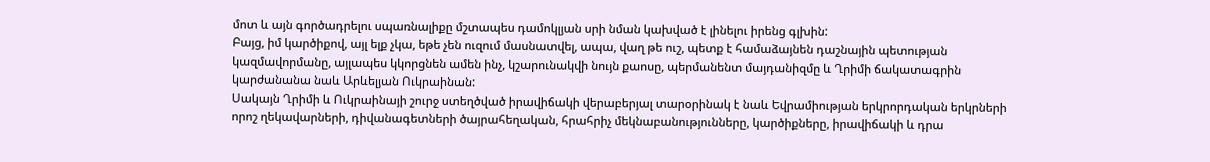մոտ և այն գործադրելու սպառնալիքը մշտապես դամոկլյան սրի նման կախված է լինելու իրենց գլխին:
Բայց, իմ կարծիքով, այլ ելք չկա, եթե չեն ուզում մասնատվել, ապա, վաղ թե ուշ, պետք է համաձայնեն դաշնային պետության կազմավորմանը, այլապես կկորցնեն ամեն ինչ, կշարունակվի նույն քաոսը, պերմանենտ մայդանիզմը և Ղրիմի ճակատագրին կարժանանա նաև Արևելյան Ուկրաինան:
Սակայն Ղրիմի և Ուկրաինայի շուրջ ստեղծված իրավիճակի վերաբերյալ տարօրինակ է նաև Եվրամիության երկրորդական երկրների որոշ ղեկավարների, դիվանագետների ծայրահեղական, հրահրիչ մեկնաբանությունները, կարծիքները, իրավիճակի և դրա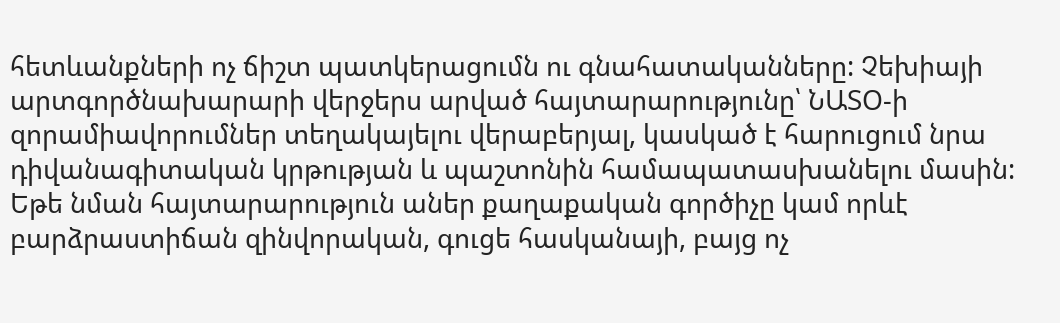հետևանքների ոչ ճիշտ պատկերացումն ու գնահատականները: Չեխիայի արտգործնախարարի վերջերս արված հայտարարությունը՝ ՆԱՏՕ-ի զորամիավորումներ տեղակայելու վերաբերյալ, կասկած է հարուցում նրա դիվանագիտական կրթության և պաշտոնին համապատասխանելու մասին: Եթե նման հայտարարություն աներ քաղաքական գործիչը կամ որևէ բարձրաստիճան զինվորական, գուցե հասկանայի, բայց ոչ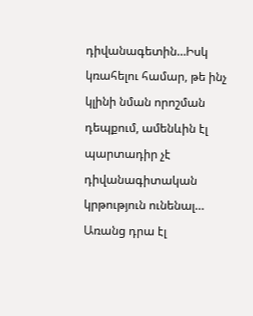դիվանագետին…Իսկ կռահելու համար, թե ինչ կլինի նման որոշման դեպքում, ամենևին էլ պարտադիր չէ դիվանագիտական կրթություն ունենալ…
Առանց դրա էլ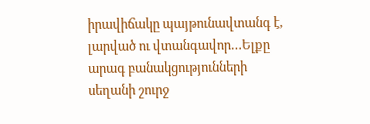իրավիճակը պայթունավտանգ է, լարված ու վտանգավոր…Ելքը արագ բանակցությունների սեղանի շուրջ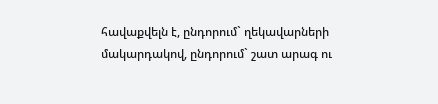հավաքվելն է, ընդորում` ղեկավարների մակարդակով, ընդորում` շատ արագ ու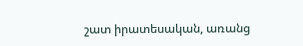շատ իրատեսական, առանց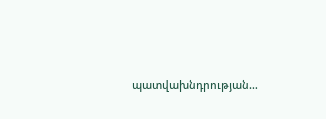պատվախնդրության…